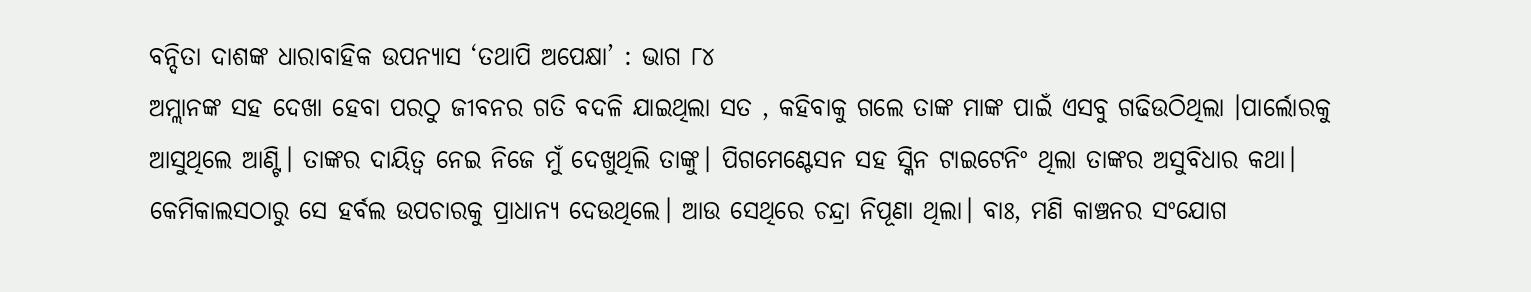ବନ୍ଦିତା ଦାଶଙ୍କ ଧାରାବାହିକ ଉପନ୍ୟାସ ‘ତଥାପି ଅପେକ୍ଷା’ : ଭାଗ ୮୪
ଅମ୍ଲାନଙ୍କ ସହ ଦେଖା ହେବା ପରଠୁ ଜୀବନର ଗତି ବଦଳି ଯାଇଥିଲା ସତ , କହିବାକୁ ଗଲେ ତାଙ୍କ ମାଙ୍କ ପାଇଁ ଏସବୁ ଗଢିଉଠିଥିଲା ।ପାର୍ଲୋରକୁ ଆସୁଥିଲେ ଆଣ୍ଟି। ତାଙ୍କର ଦାୟିତ୍ୱ ନେଇ ନିଜେ ମୁଁ ଦେଖୁଥିଲି ତାଙ୍କୁ। ପିଗମେଣ୍ଟେସନ ସହ ସ୍କିନ ଟାଇଟେନିଂ ଥିଲା ତାଙ୍କର ଅସୁବିଧାର କଥା। କେମିକାଲସଠାରୁ ସେ ହର୍ବଲ ଉପଚାରକୁ ପ୍ରାଧାନ୍ୟ ଦେଉଥିଲେ। ଆଉ ସେଥିରେ ଚନ୍ଦ୍ରା ନିପୂଣା ଥିଲା। ବାଃ, ମଣି କାଞ୍ଚନର ସଂଯୋଗ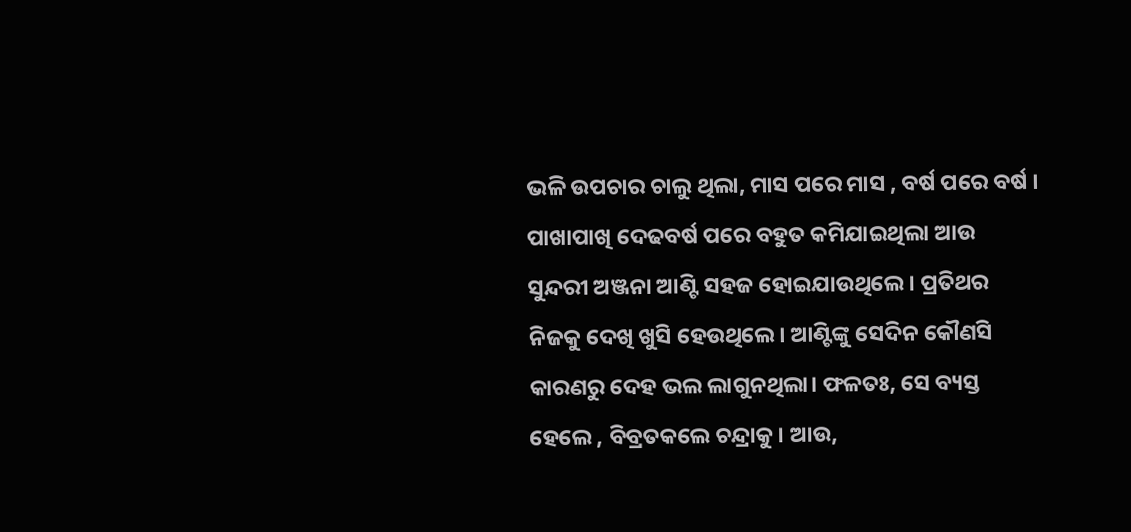ଭଳି ଉପଚାର ଚାଲୁ ଥିଲା, ମାସ ପରେ ମାସ , ବର୍ଷ ପରେ ବର୍ଷ । ପାଖାପାଖି ଦେଢବର୍ଷ ପରେ ବହୁତ କମିଯାଇଥିଲା ଆଉ ସୁନ୍ଦରୀ ଅଞ୍ଜନା ଆଣ୍ଟି ସହଜ ହୋଇଯାଉଥିଲେ। ପ୍ରତିଥର ନିଜକୁ ଦେଖି ଖୁସି ହେଉଥିଲେ। ଆଣ୍ଟିଙ୍କୁ ସେଦିନ କୌଣସି କାରଣରୁ ଦେହ ଭଲ ଲାଗୁନଥିଲା। ଫଳତଃ, ସେ ବ୍ୟସ୍ତ ହେଲେ , ବିବ୍ରତକଲେ ଚନ୍ଦ୍ରାକୁ। ଆଉ,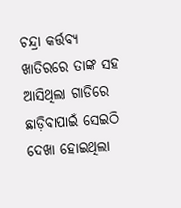ଚନ୍ଦ୍ରା କର୍ତ୍ତବ୍ୟ ଖାତିରରେ ତାଙ୍କ ସହ ଆସିଥିଲା ଗାଡିରେ ଛାଡ଼ିବାପାଇଁ ସେଇଠି ଦେଖା ହୋଇଥିଲା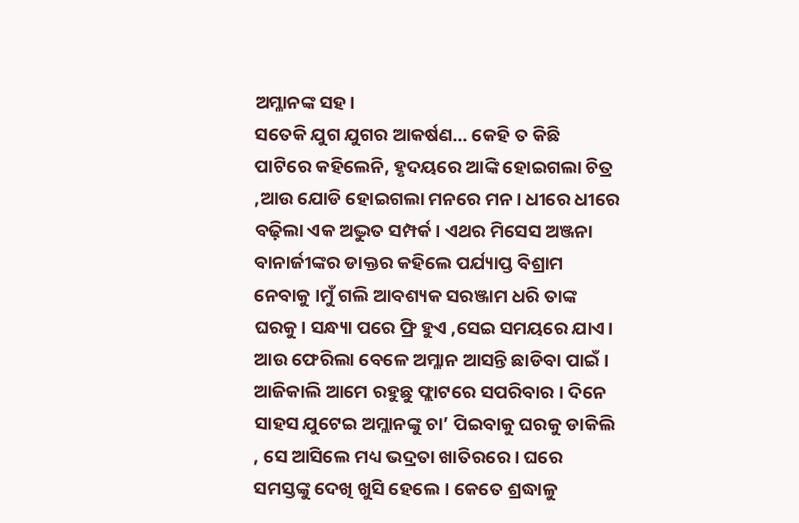ଅମ୍ଳାନଙ୍କ ସହ।
ସତେକି ଯୁଗ ଯୁଗର ଆକର୍ଷଣ… କେହି ତ କିଛି ପାଟିରେ କହିଲେନି, ହୃଦୟରେ ଆଙ୍କି ହୋଇଗଲା ଚିତ୍ର ,ଆଉ ଯୋଡି ହୋଇଗଲା ମନରେ ମନ। ଧୀରେ ଧୀରେ ବଢ଼ିଲା ଏକ ଅଦ୍ଭୁତ ସମ୍ପର୍କ। ଏଥର ମିସେସ ଅଞ୍ଜନା ବାନାର୍ଜୀଙ୍କର ଡାକ୍ତର କହିଲେ ପର୍ଯ୍ୟାପ୍ତ ବିଶ୍ରାମ ନେବାକୁ ।ମୁଁ ଗଲି ଆବଶ୍ୟକ ସରଞ୍ଜାମ ଧରି ତାଙ୍କ ଘରକୁ। ସନ୍ଧ୍ୟା ପରେ ଫ୍ରି ହୁଏ ,ସେଇ ସମୟରେ ଯାଏ। ଆଉ ଫେରିଲା ବେଳେ ଅମ୍ଳାନ ଆସନ୍ତି ଛାଡିବା ପାଇଁ।
ଆଜିକାଲି ଆମେ ରହୁଛୁ ଫ୍ଲାଟରେ ସପରିବାର । ଦିନେ ସାହସ ଯୁଟେଇ ଅମ୍ଲାନଙ୍କୁ ଚା’ ପିଇବାକୁ ଘରକୁ ଡାକିଲି , ସେ ଆସିଲେ ମଧ୍ୟ ଭଦ୍ରତା ଖାତିରରେ। ଘରେ ସମସ୍ତଙ୍କୁ ଦେଖି ଖୁସି ହେଲେ। କେତେ ଶ୍ରଦ୍ଧାଳୁ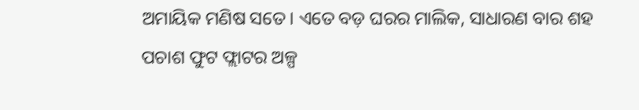ଅମାୟିକ ମଣିଷ ସତେ। ଏତେ ବଡ଼ ଘରର ମାଲିକ, ସାଧାରଣ ବାର ଶହ ପଚାଶ ଫୁଟ ଫ୍ଲାଟର ଅଳ୍ପ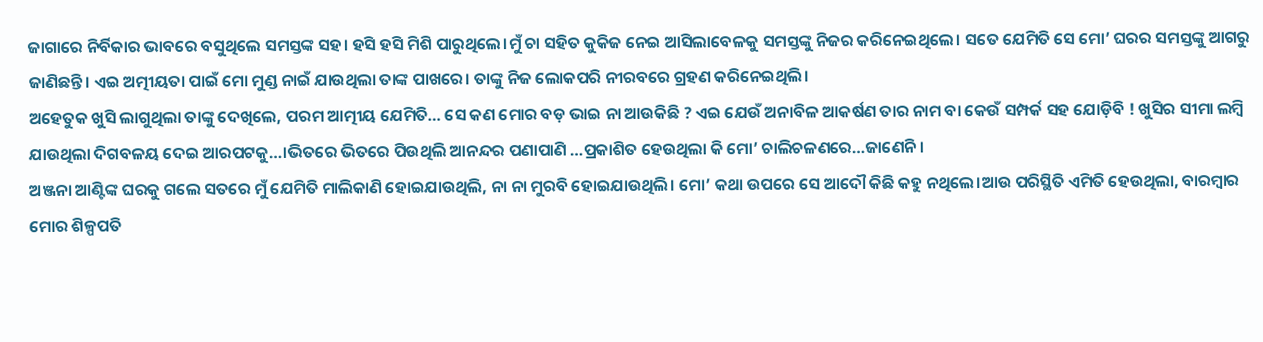ଜାଗାରେ ନିର୍ବିକାର ଭାବରେ ବସୁଥିଲେ ସମସ୍ତଙ୍କ ସହ। ହସି ହସି ମିଶି ପାରୁଥିଲେ।ମୁଁ ଚା ସହିତ କୁକିଜ ନେଇ ଆସିଲାବେଳକୁ ସମସ୍ତଙ୍କୁ ନିଜର କରିନେଇଥିଲେ। ସତେ ଯେମିତି ସେ ମୋ’ ଘରର ସମସ୍ତଙ୍କୁ ଆଗରୁ ଜାଣିଛନ୍ତି। ଏଇ ଅତ୍ମୀୟତା ପାଇଁ ମୋ ମୁଣ୍ଡ ନାଇଁ ଯାଉଥିଲା ତାଙ୍କ ପାଖରେ। ତାଙ୍କୁ ନିଜ ଲୋକପରି ନୀରବରେ ଗ୍ରହଣ କରିନେଇଥିଲି।
ଅହେତୁକ ଖୁସି ଲାଗୁଥିଲା ତାଙ୍କୁ ଦେଖିଲେ, ପରମ ଆତ୍ମୀୟ ଯେମିତି… ସେ କଣ ମୋର ବଡ଼ ଭାଇ ନା ଆଉକିଛି ? ଏଇ ଯେଉଁ ଅନାବିଳ ଆକର୍ଷଣ ତାର ନାମ ବା କେଉଁ ସମ୍ପର୍କ ସହ ଯୋଡ଼ିବି ! ଖୁସିର ସୀମା ଲମ୍ବି ଯାଉଥିଲା ଦିଗବଳୟ ଦେଇ ଆରପଟକୁ…।ଭିତରେ ଭିତରେ ପିଉଥିଲି ଆନନ୍ଦର ପଣାପାଣି …ପ୍ରକାଶିତ ହେଉଥିଲା କି ମୋ’ ଚାଲିଚଳଣରେ…ଜାଣେନି।
ଅଞ୍ଜନା ଆଣ୍ଟିଙ୍କ ଘରକୁ ଗଲେ ସତରେ ମୁଁ ଯେମିତି ମାଲିକାଣି ହୋଇଯାଉଥିଲି, ନା ନା ମୁରବି ହୋଇଯାଉଥିଲି। ମୋ’ କଥା ଉପରେ ସେ ଆଦୌ କିଛି କହୁ ନଥିଲେ।ଆଉ ପରିସ୍ଥିତି ଏମିତି ହେଉଥିଲା, ବାରମ୍ବାର ମୋର ଶିଳ୍ପପତି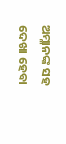ଅମ୍ଳାନଙ୍କ ସହ ଦେଖା ହେବା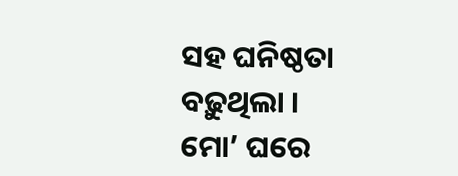ସହ ଘନିଷ୍ଠତା ବଢ଼ୁଥିଲା । ମୋ’ ଘରେ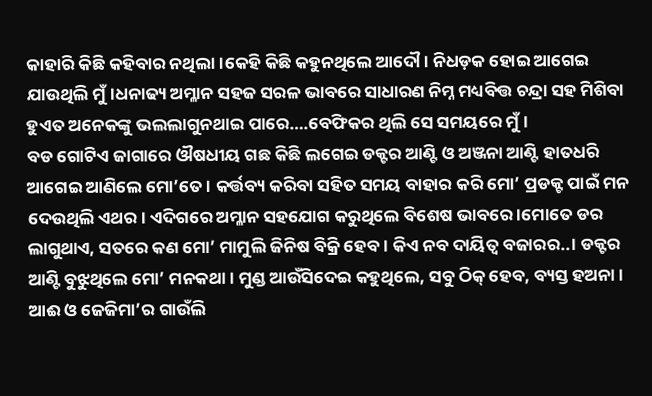କାହାରି କିଛି କହିବାର ନଥିଲା।କେହି କିଛି କହୁନଥିଲେ ଆଦୌ। ନିଧଡ଼କ ହୋଇ ଆଗେଇ ଯାଉଥିଲି ମୁଁ।ଧନାଢ୍ୟ ଅମ୍ଳାନ ସହଜ ସରଳ ଭାବରେ ସାଧାରଣ ନିମ୍ନ ମଧ୍ୟବିତ୍ତ ଚନ୍ଦ୍ରା ସହ ମିଶିବା ହୁଏତ ଅନେକଙ୍କୁ ଭଲଲାଗୁନଥାଇ ପାରେ….ବେଫିକର ଥିଲି ସେ ସମୟରେ ମୁଁ।
ବଡ ଗୋଟିଏ ଜାଗାରେ ଔଷଧୀୟ ଗଛ କିଛି ଲଗେଇ ଡକ୍ଟର ଆଣ୍ଟି ଓ ଅଞ୍ଜନା ଆଣ୍ଟି ହାତଧରି ଆଗେଇ ଆଣିଲେ ମୋ’ତେ । କର୍ତ୍ତବ୍ୟ କରିବା ସହିତ ସମୟ ବାହାର କରି ମୋ’ ପ୍ରଡକ୍ଟ ପାଇଁ ମନ ଦେଉଥିଲି ଏଥର। ଏଦିଗରେ ଅମ୍ଳାନ ସହଯୋଗ କରୁଥିଲେ ବିଶେଷ ଭାବରେ ।ମୋତେ ଡର ଲାଗୁଥାଏ, ସତରେ କଣ ମୋ’ ମାମୁଲି ଜିନିଷ ବିକ୍ରି ହେବ। କିଏ ନବ ଦାୟିତ୍ୱ ବଜାରର..। ଡକ୍ଟର ଆଣ୍ଟି ବୁଝୁଥିଲେ ମୋ’ ମନକଥା। ମୁଣ୍ଡ ଆଉଁସିଦେଇ କହୁଥିଲେ, ସବୁ ଠିକ୍ ହେବ, ବ୍ୟସ୍ତ ହଅନା। ଆଈ ଓ ଜେଜିମା’ର ଗାଉଁଲି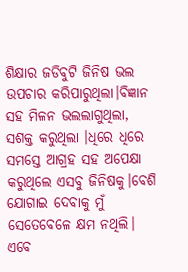ଶିକ୍ଷାର ଜଡିବୁଟି ଜିନିଷ ଭଲ ଉପଚାର କରିପାରୁଥିଲା।ବିଜ୍ଞାନ ସହ ମିଳନ ଭଲଲାଗୁଥିଲା, ସଶକ୍ତ କରୁଥିଲା ।ଧିରେ ଧିରେ ସମସ୍ତେ ଆଗ୍ରହ ସହ ଅପେକ୍ଷା କରୁଥିଲେ ଏସବୁ ଜିନିଷକୁ।ବେଶି ଯୋଗାଇ ଦେବାକୁ ମୁଁ ସେତେବେଳେ କ୍ଷମ ନଥିଲି।
ଏବେ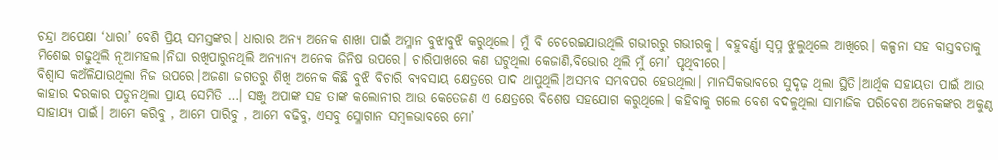ଚନ୍ଦ୍ରା ଅପେକ୍ଷା ‘ଧାରା’ ବେଶି ପ୍ରିୟ ସମସ୍ତଙ୍କର। ଧାରାର ଅନ୍ୟ ଅନେକ ଶାଖା ପାଇଁ ଅମ୍ଳାନ ବୁଝାବୁଝି କରୁଥିଲେ। ମୁଁ ବି ଚେରେଇଯାଉଥିଲି ଗଭୀରରୁ ଗଭୀରକୁ। ବହୁବର୍ଣ୍ଣା ସ୍ବପ୍ନ ଝୁଲୁଥିଲେ ଆଖିରେ। କଳ୍ପନା ସହ ବାସ୍ତବତାକୁ ମିଶେଇ ଗଢୁଥିଲି ନୂଆମହଲ।ନିଘା ରଖିପାରୁନଥିଲି ଅନ୍ୟାନ୍ୟ ଅନେକ ଜିନିଷ ଉପରେ। ଚାରିପାଖରେ କଣ ଘଟୁଥିଲା କେଜାଣି,ବିଭୋର ଥିଲି ମୁଁ ମୋ’ ପୃଥିବୀରେ।
ବିଶ୍ବାସ କଅଁଳିଯାଉଥିଲା ନିଜ ଉପରେ।ଅଜଣା ଜଗତରୁ ଶିଖି ଅନେକ କିଛି ବୁଝି ବିଚାରି ବ୍ୟବସାୟ କ୍ଷେତ୍ରରେ ପାଦ ଥାପୁଥିଲି।ଅସମ୍ଭବ ସମ୍ଭବପର ହେଉଥିଲା। ମାନସିକଭାବରେ ସୁଦୃଢ଼ ଥିଲା ସ୍ଥିତି।ଆର୍ଥିକ ସହାୟତା ପାଇଁ ଆଉ କାହାର ଦରକାର ପଡୁନଥିଲା ପ୍ରାୟ ସେମିତି …। ସଞ୍ଜୁ ଅପାଙ୍କ ସହ ତାଙ୍କ କଲୋନୀର ଆଉ କେତେଜଣ ଏ କ୍ଷେତ୍ରରେ ବିଶେଷ ସହଯୋଗ କରୁଥିଲେ। କହିବାକୁ ଗଲେ ବେଶ ବଦଳୁଥିଲା ସାମାଜିକ ପରିବେଶ ଅନେକଙ୍କର ଅକୁଣ୍ଠ ସାହାଯ୍ୟ ପାଇଁ। ଆମେ କରିବୁ , ଆମେ ପାରିବୁ , ଆମେ ବଢିବୁ, ଏସବୁ ସ୍ଳୋଗାନ ସମ୍ବଳଭାବରେ ମୋ’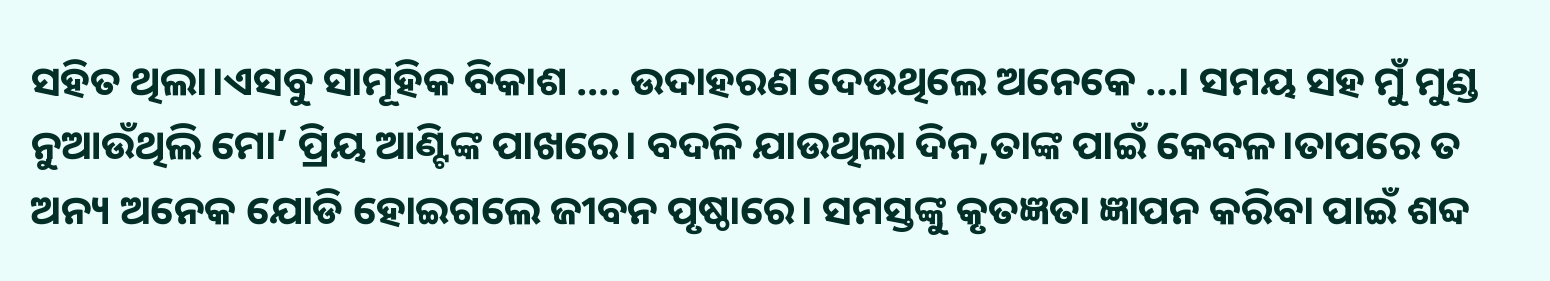ସହିତ ଥିଲା।ଏସବୁ ସାମୂହିକ ବିକାଶ …. ଉଦାହରଣ ଦେଉଥିଲେ ଅନେକେ …। ସମୟ ସହ ମୁଁ ମୁଣ୍ଡ ନୁଆଉଁଥିଲି ମୋ’ ପ୍ରିୟ ଆଣ୍ଟିଙ୍କ ପାଖରେ। ବଦଳି ଯାଉଥିଲା ଦିନ,ତାଙ୍କ ପାଇଁ କେବଳ।ତାପରେ ତ ଅନ୍ୟ ଅନେକ ଯୋଡି ହୋଇଗଲେ ଜୀବନ ପୃଷ୍ଠାରେ। ସମସ୍ତଙ୍କୁ କୃତଜ୍ଞତା ଜ୍ଞାପନ କରିବା ପାଇଁ ଶବ୍ଦ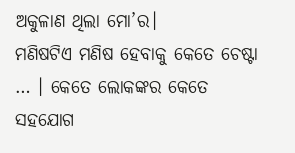ଅକୁଳାଣ ଥିଲା ମୋ’ର।
ମଣିଷଟିଏ ମଣିଷ ହେବାକୁ କେତେ ଚେଷ୍ଟା … । କେତେ ଲୋକଙ୍କର କେତେ ସହଯୋଗ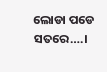ଲୋଡା ପଡେ ସତରେ….।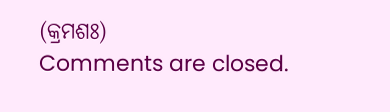(କ୍ରମଶଃ)
Comments are closed.